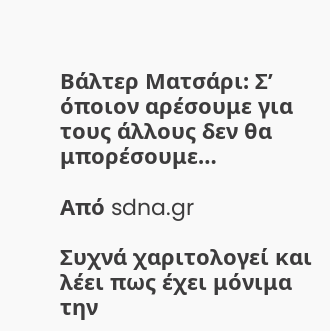Βάλτερ Ματσάρι: Σ’ όποιον αρέσουμε για τους άλλους δεν θα μπορέσουμε…

Από sdna.gr

Συχνά χαριτολογεί και λέει πως έχει μόνιμα την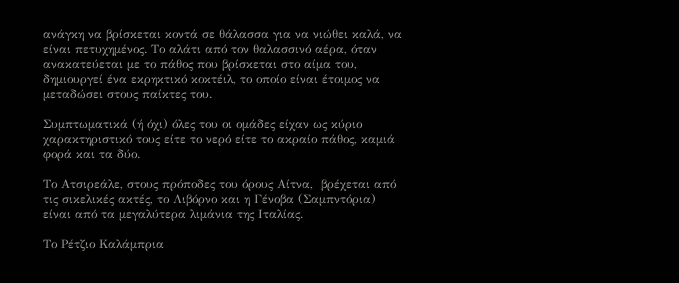ανάγκη να βρίσκεται κοντά σε θάλασσα για να νιώθει καλά, να είναι πετυχημένος. Το αλάτι από τον θαλασσινό αέρα, όταν ανακατεύεται με το πάθος που βρίσκεται στο αίμα του, δημιουργεί ένα εκρηκτικό κοκτέιλ, το οποίο είναι έτοιμος να μεταδώσει στους παίκτες του.

Συμπτωματικά (ή όχι) όλες του οι ομάδες είχαν ως κύριο χαρακτηριστικό τους είτε το νερό είτε το ακραίο πάθος, καμιά φορά και τα δύο.

Το Ατσιρεάλε, στους πρόποδες του όρους Αίτνα,  βρέχεται από τις σικελικές ακτές, το Λιβόρνο και η Γένοβα (Σαμπντόρια) είναι από τα μεγαλύτερα λιμάνια της Ιταλίας.

Το Ρέτζιο Καλάμπρια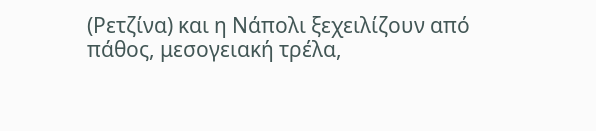(Ρετζίνα) και η Νάπολι ξεχειλίζουν από πάθος, μεσογειακή τρέλα,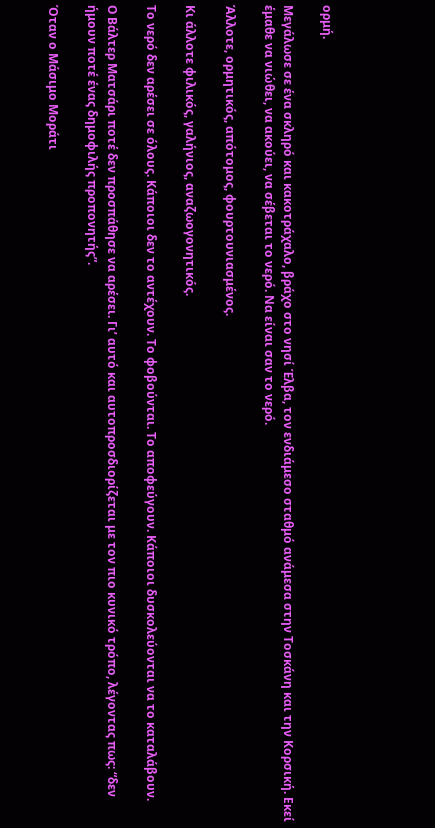ορμή.

Μεγάλωσε σε ένα σκληρό και κακοτράχαλο, βράχο στο νησί Έλβα, τον ενδιάμεσο σταθμό ανάμεσα στην Τοσκάνη και την Κορσική. Εκεί έμαθε να νιώθει, να ακούει, να σέβεται το νερό. Να είναι σαν το νερό.

Άλλοτε, ορμητικός, απότομος, φουρτουνιασμένος.

Κι άλλοτε φιλικός, γαλήνιος, αναζωογονητικός.

Το νερό δεν αρέσει σε όλους. Κάποιοι δεν το αντέχουν. Το φοβούνται. Το αποφεύγουν. Κάποιοι δυσκολεύονται να το καταλάβουν.

Ο Βάλτερ Ματσάρι ποτέ δεν προσπάθησε να αρέσει. Γι’ αυτό και αυτοπροσδιορίζεται με τον πιο κυνικό τρόπο, λέγοντας πως: “δεν ήμουν ποτέ ένας δημοφιλής προπονητής”.

Όταν ο Μάσιμο Μοράτι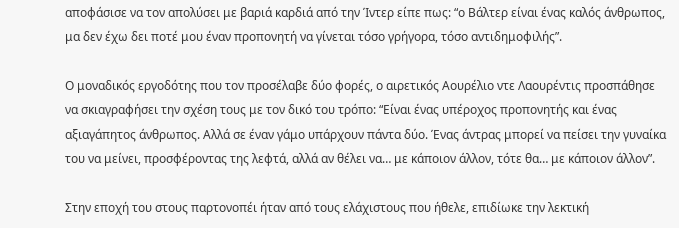αποφάσισε να τον απολύσει με βαριά καρδιά από την Ίντερ είπε πως: “ο Βάλτερ είναι ένας καλός άνθρωπος, μα δεν έχω δει ποτέ μου έναν προπονητή να γίνεται τόσο γρήγορα, τόσο αντιδημοφιλής”.

Ο μοναδικός εργοδότης που τον προσέλαβε δύο φορές, ο αιρετικός Αουρέλιο ντε Λαουρέντις προσπάθησε να σκιαγραφήσει την σχέση τους με τον δικό του τρόπο: “Είναι ένας υπέροχος προπονητής και ένας αξιαγάπητος άνθρωπος. Αλλά σε έναν γάμο υπάρχουν πάντα δύο. Ένας άντρας μπορεί να πείσει την γυναίκα του να μείνει, προσφέροντας της λεφτά, αλλά αν θέλει να… με κάποιον άλλον, τότε θα… με κάποιον άλλον”.

Στην εποχή του στους παρτονοπέι ήταν από τους ελάχιστους που ήθελε, επιδίωκε την λεκτική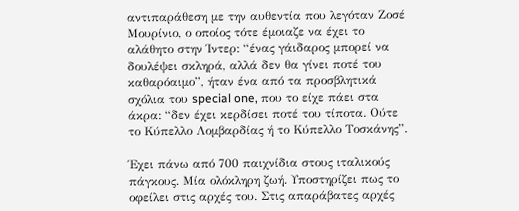αντιπαράθεση με την αυθεντία που λεγόταν Ζοσέ Μουρίνιο, ο οποίος τότε έμοιαζε να έχει το αλάθητο στην Ίντερ: “ένας γάιδαρος μπορεί να δουλέψει σκληρά, αλλά δεν θα γίνει ποτέ του καθαρόαιμο”, ήταν ένα από τα προσβλητικά σχόλια του special one, που το είχε πάει στα άκρα: “δεν έχει κερδίσει ποτέ του τίποτα. Ούτε το Κύπελλο Λομβαρδίας ή το Κύπελλο Τοσκάνης”.

Έχει πάνω από 700 παιχνίδια στους ιταλικούς πάγκους. Μία ολόκληρη ζωή. Υποστηρίζει πως το οφείλει στις αρχές του. Στις απαράβατες αρχές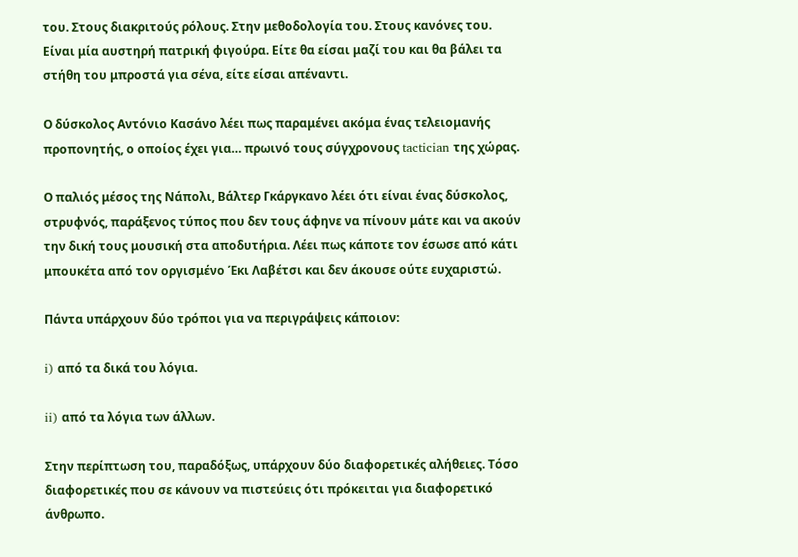του. Στους διακριτούς ρόλους. Στην μεθοδολογία του. Στους κανόνες του. Είναι μία αυστηρή πατρική φιγούρα. Είτε θα είσαι μαζί του και θα βάλει τα στήθη του μπροστά για σένα, είτε είσαι απέναντι.

Ο δύσκολος Αντόνιο Κασάνο λέει πως παραμένει ακόμα ένας τελειομανής προπονητής, ο οποίος έχει για… πρωινό τους σύγχρονους tactician της χώρας.

Ο παλιός μέσος της Νάπολι, Βάλτερ Γκάργκανο λέει ότι είναι ένας δύσκολος, στρυφνός, παράξενος τύπος που δεν τους άφηνε να πίνουν μάτε και να ακούν την δική τους μουσική στα αποδυτήρια. Λέει πως κάποτε τον έσωσε από κάτι μπουκέτα από τον οργισμένο Έκι Λαβέτσι και δεν άκουσε ούτε ευχαριστώ.

Πάντα υπάρχουν δύο τρόποι για να περιγράψεις κάποιον:

i) από τα δικά του λόγια.

ii) από τα λόγια των άλλων.

Στην περίπτωση του, παραδόξως, υπάρχουν δύο διαφορετικές αλήθειες. Τόσο διαφορετικές που σε κάνουν να πιστεύεις ότι πρόκειται για διαφορετικό άνθρωπο.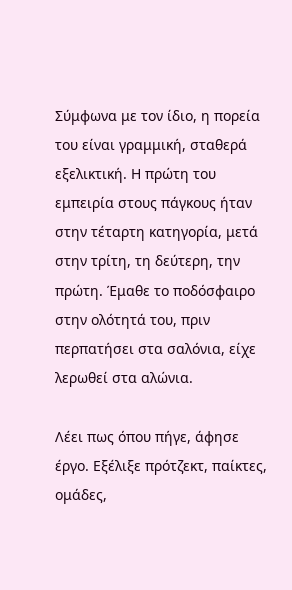Σύμφωνα με τον ίδιο, η πορεία του είναι γραμμική, σταθερά εξελικτική. Η πρώτη του εμπειρία στους πάγκους ήταν στην τέταρτη κατηγορία, μετά στην τρίτη, τη δεύτερη, την πρώτη. Έμαθε το ποδόσφαιρο στην ολότητά του, πριν περπατήσει στα σαλόνια, είχε λερωθεί στα αλώνια.

Λέει πως όπου πήγε, άφησε έργο. Εξέλιξε πρότζεκτ, παίκτες, ομάδες,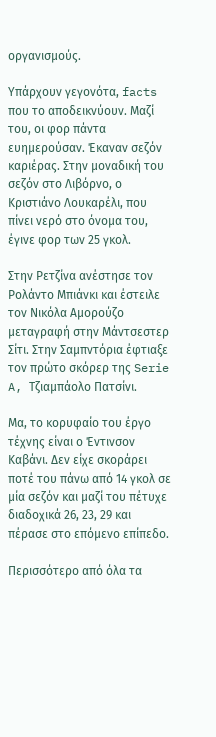οργανισμούς.

Υπάρχουν γεγονότα, facts που το αποδεικνύουν. Μαζί του, οι φορ πάντα ευημερούσαν. Έκαναν σεζόν καριέρας. Στην μοναδική του σεζόν στο Λιβόρνο, ο Κριστιάνο Λουκαρέλι, που πίνει νερό στο όνομα του, έγινε φορ των 25 γκολ.

Στην Ρετζίνα ανέστησε τον Ρολάντο Μπιάνκι και έστειλε τον Νικόλα Αμορούζο μεταγραφή στην Μάντσεστερ Σίτι. Στην Σαμπντόρια έφτιαξε τον πρώτο σκόρερ της Serie A, Τζιαμπάολο Πατσίνι.

Μα, το κορυφαίο του έργο τέχνης είναι ο Έντινσον Καβάνι. Δεν είχε σκοράρει ποτέ του πάνω από 14 γκολ σε μία σεζόν και μαζί του πέτυχε διαδοχικά 26, 23, 29 και πέρασε στο επόμενο επίπεδο.

Περισσότερο από όλα τα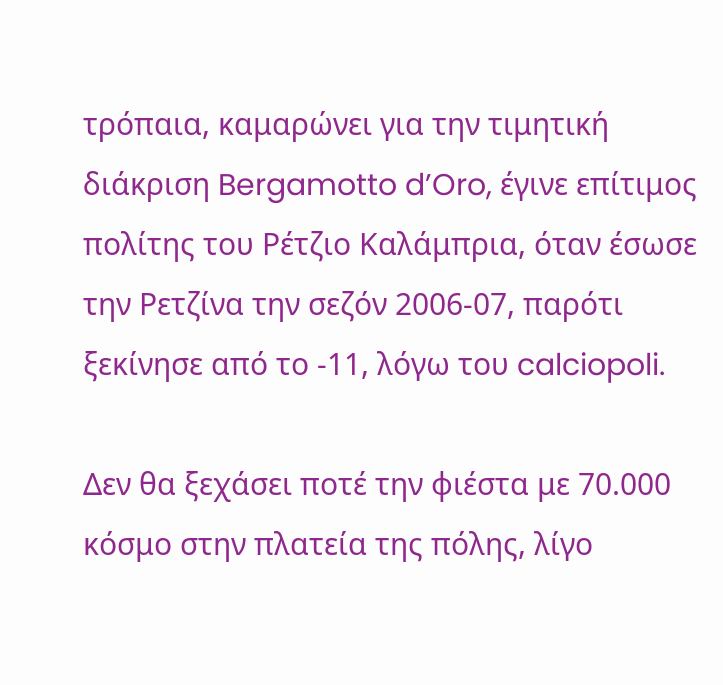τρόπαια, καμαρώνει για την τιμητική διάκριση Bergamotto d’Oro, έγινε επίτιμος πολίτης του Ρέτζιο Καλάμπρια, όταν έσωσε την Ρετζίνα την σεζόν 2006-07, παρότι ξεκίνησε από το -11, λόγω του calciopoli.

Δεν θα ξεχάσει ποτέ την φιέστα με 70.000 κόσμο στην πλατεία της πόλης, λίγο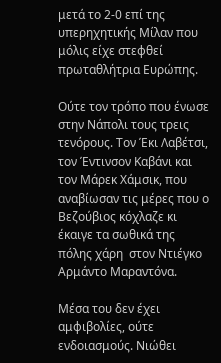μετά το 2-0 επί της υπερηχητικής Μίλαν που μόλις είχε στεφθεί πρωταθλήτρια Ευρώπης.

Ούτε τον τρόπο που ένωσε στην Νάπολι τους τρεις τενόρους. Τον Έκι Λαβέτσι, τον Έντινσον Καβάνι και τον Μάρεκ Χάμσικ, που αναβίωσαν τις μέρες που ο Βεζούβιος κόχλαζε κι έκαιγε τα σωθικά της πόλης χάρη  στον Ντιέγκο Αρμάντο Μαραντόνα.

Μέσα του δεν έχει αμφιβολίες, ούτε ενδοιασμούς. Νιώθει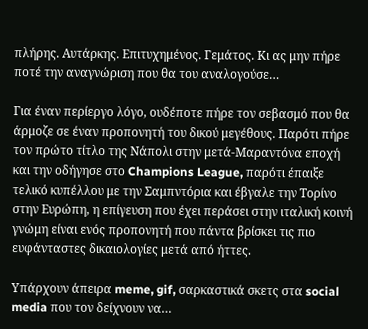πλήρης. Αυτάρκης. Επιτυχημένος. Γεμάτος. Κι ας μην πήρε ποτέ την αναγνώριση που θα του αναλογούσε…

Για έναν περίεργο λόγο, ουδέποτε πήρε τον σεβασμό που θα άρμοζε σε έναν προπονητή του δικού μεγέθους. Παρότι πήρε τον πρώτο τίτλο της Νάπολι στην μετά-Μαραντόνα εποχή και την οδήγησε στο Champions League, παρότι έπαιξε τελικό κυπέλλου με την Σαμπντόρια και έβγαλε την Τορίνο στην Ευρώπη, η επίγευση που έχει περάσει στην ιταλική κοινή γνώμη είναι ενός προπονητή που πάντα βρίσκει τις πιο ευφάνταστες δικαιολογίες μετά από ήττες.

Υπάρχουν άπειρα meme, gif, σαρκαστικά σκετς στα social media που τον δείχνουν να…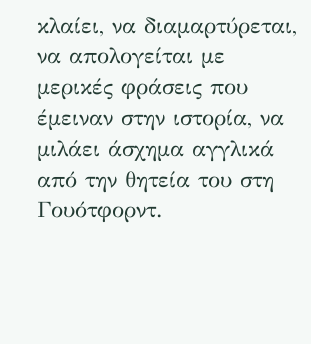κλαίει, να διαμαρτύρεται, να απολογείται με μερικές φράσεις που έμειναν στην ιστορία, να μιλάει άσχημα αγγλικά από την θητεία του στη Γουότφορντ.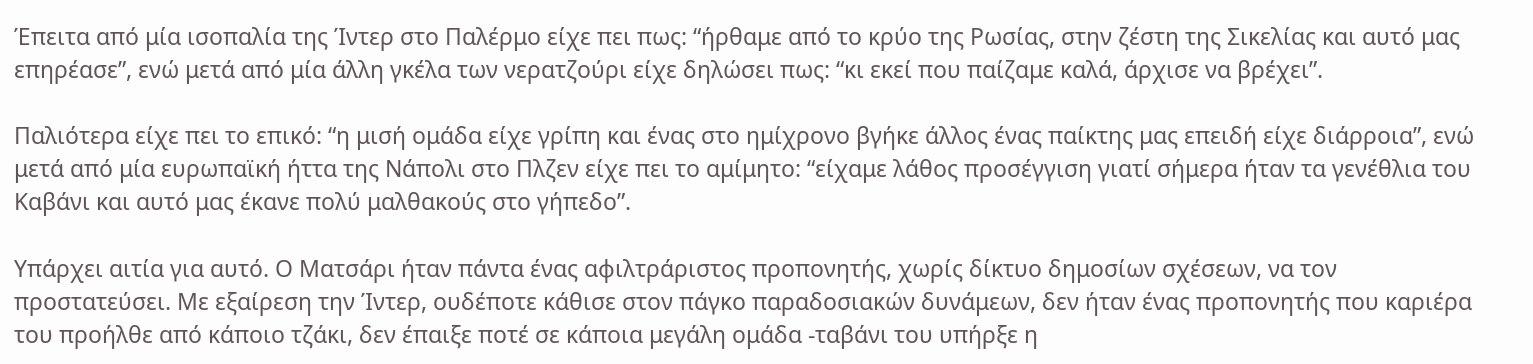Έπειτα από μία ισοπαλία της Ίντερ στο Παλέρμο είχε πει πως: “ήρθαμε από το κρύο της Ρωσίας, στην ζέστη της Σικελίας και αυτό μας επηρέασε”, ενώ μετά από μία άλλη γκέλα των νερατζούρι είχε δηλώσει πως: “κι εκεί που παίζαμε καλά, άρχισε να βρέχει”.

Παλιότερα είχε πει το επικό: “η μισή ομάδα είχε γρίπη και ένας στο ημίχρονο βγήκε άλλος ένας παίκτης μας επειδή είχε διάρροια”, ενώ μετά από μία ευρωπαϊκή ήττα της Νάπολι στο Πλζεν είχε πει το αμίμητο: “είχαμε λάθος προσέγγιση γιατί σήμερα ήταν τα γενέθλια του Καβάνι και αυτό μας έκανε πολύ μαλθακούς στο γήπεδο”.

Υπάρχει αιτία για αυτό. Ο Ματσάρι ήταν πάντα ένας αφιλτράριστος προπονητής, χωρίς δίκτυο δημοσίων σχέσεων, να τον προστατεύσει. Με εξαίρεση την Ίντερ, ουδέποτε κάθισε στον πάγκο παραδοσιακών δυνάμεων, δεν ήταν ένας προπονητής που καριέρα του προήλθε από κάποιο τζάκι, δεν έπαιξε ποτέ σε κάποια μεγάλη ομάδα -ταβάνι του υπήρξε η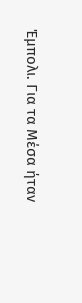Έμπολι. Για τα Μέσα ήταν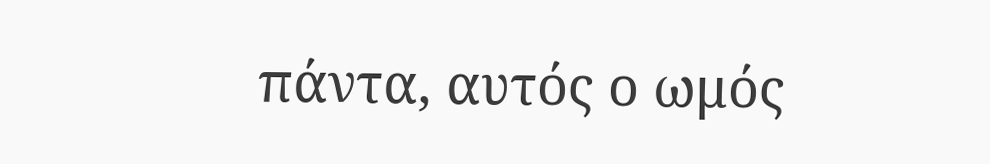πάντα, αυτός ο ωμός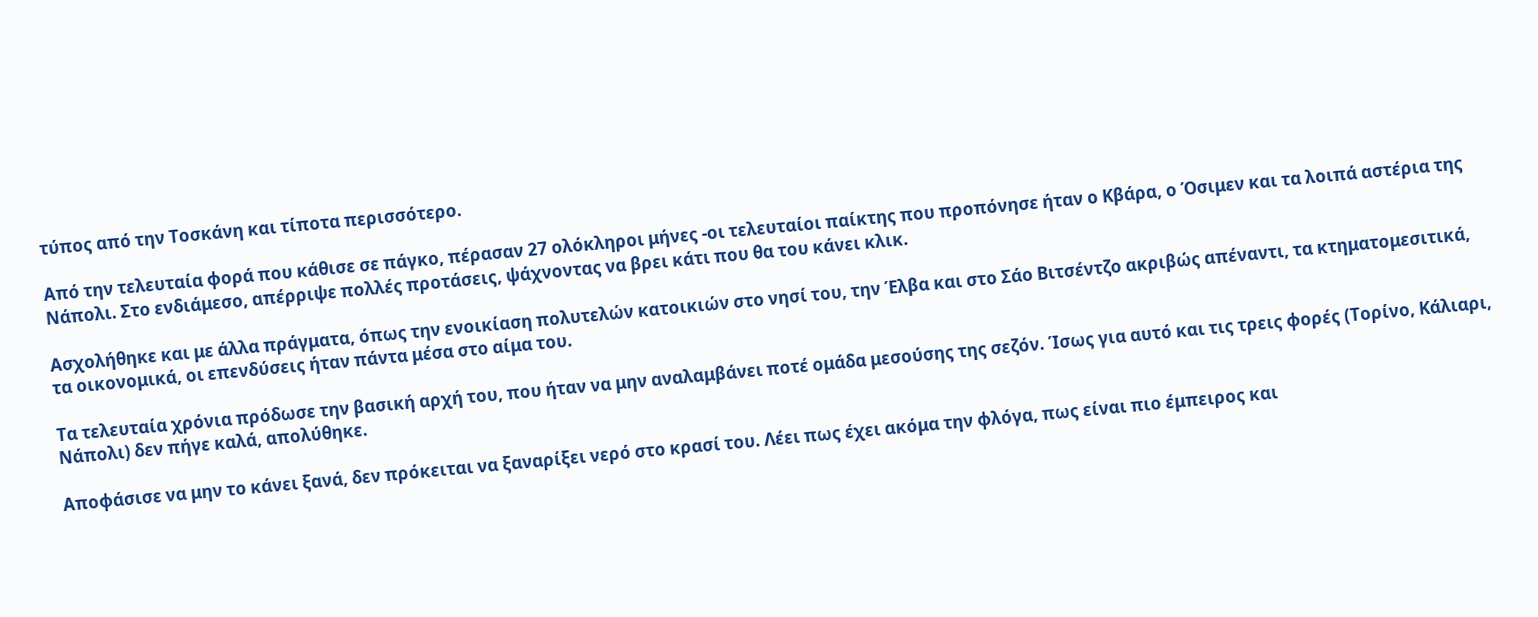τύπος από την Τοσκάνη και τίποτα περισσότερο.

Από την τελευταία φορά που κάθισε σε πάγκο, πέρασαν 27 ολόκληροι μήνες -οι τελευταίοι παίκτης που προπόνησε ήταν ο Κβάρα, ο Όσιμεν και τα λοιπά αστέρια της Νάπολι. Στο ενδιάμεσο, απέρριψε πολλές προτάσεις, ψάχνοντας να βρει κάτι που θα του κάνει κλικ.

Ασχολήθηκε και με άλλα πράγματα, όπως την ενοικίαση πολυτελών κατοικιών στο νησί του, την Έλβα και στο Σάο Βιτσέντζο ακριβώς απέναντι, τα κτηματομεσιτικά, τα οικονομικά, οι επενδύσεις ήταν πάντα μέσα στο αίμα του.

Τα τελευταία χρόνια πρόδωσε την βασική αρχή του, που ήταν να μην αναλαμβάνει ποτέ ομάδα μεσούσης της σεζόν. Ίσως για αυτό και τις τρεις φορές (Τορίνο, Κάλιαρι, Νάπολι) δεν πήγε καλά, απολύθηκε.

Αποφάσισε να μην το κάνει ξανά, δεν πρόκειται να ξαναρίξει νερό στο κρασί του. Λέει πως έχει ακόμα την φλόγα, πως είναι πιο έμπειρος και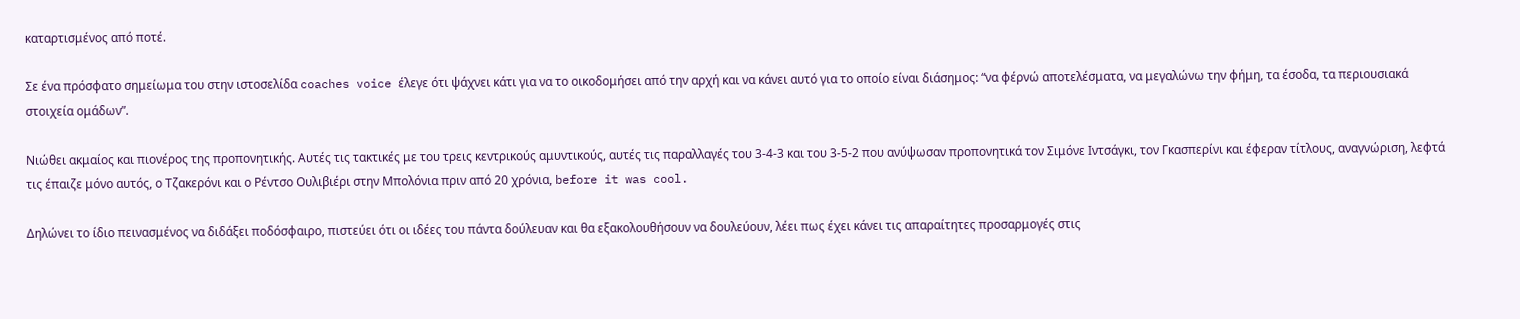καταρτισμένος από ποτέ.

Σε ένα πρόσφατο σημείωμα του στην ιστοσελίδα coaches voice έλεγε ότι ψάχνει κάτι για να το οικοδομήσει από την αρχή και να κάνει αυτό για το οποίο είναι διάσημος: “να φέρνώ αποτελέσματα, να μεγαλώνω την φήμη, τα έσοδα, τα περιουσιακά στοιχεία ομάδων”.

Νιώθει ακμαίος και πιονέρος της προπονητικής. Αυτές τις τακτικές με του τρεις κεντρικούς αμυντικούς, αυτές τις παραλλαγές του 3-4-3 και του 3-5-2 που ανύψωσαν προπονητικά τον Σιμόνε Ιντσάγκι, τον Γκασπερίνι και έφεραν τίτλους, αναγνώριση, λεφτά τις έπαιζε μόνο αυτός, ο Τζακερόνι και ο Ρέντσο Ουλιβιέρι στην Μπολόνια πριν από 20 χρόνια, before it was cool.

Δηλώνει το ίδιο πεινασμένος να διδάξει ποδόσφαιρο, πιστεύει ότι οι ιδέες του πάντα δούλευαν και θα εξακολουθήσουν να δουλεύουν, λέει πως έχει κάνει τις απαραίτητες προσαρμογές στις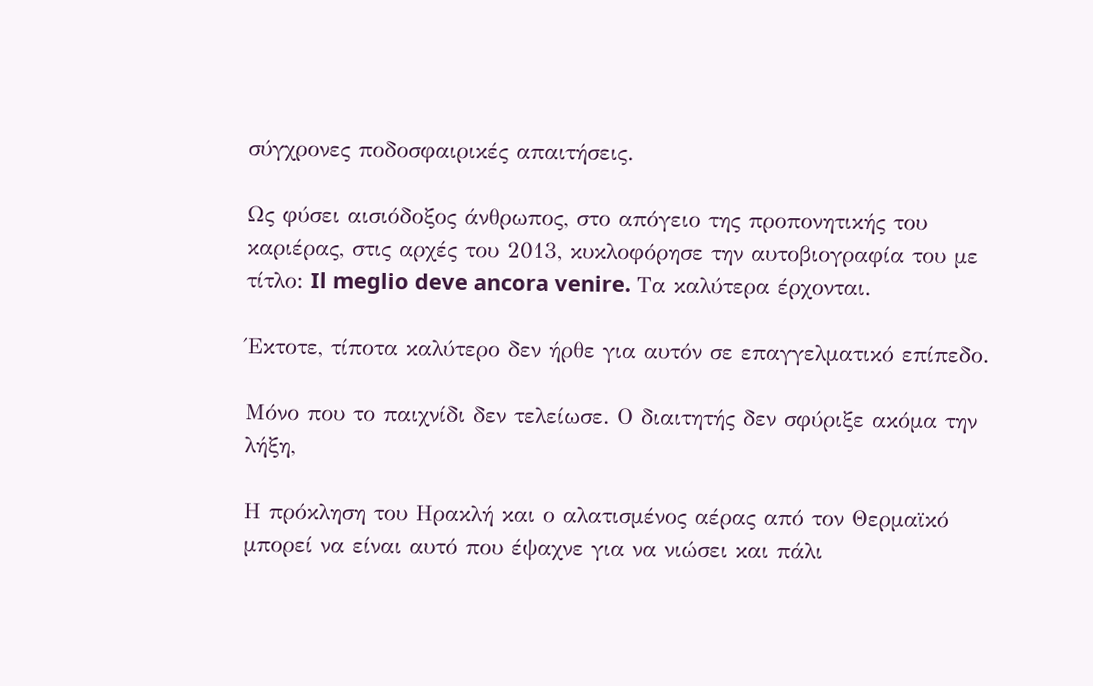σύγχρονες ποδοσφαιρικές απαιτήσεις.

Ως φύσει αισιόδοξος άνθρωπος, στο απόγειο της προπονητικής του καριέρας, στις αρχές του 2013, κυκλοφόρησε την αυτοβιογραφία του με τίτλο: Il meglio deve ancora venire. Τα καλύτερα έρχονται.

Έκτοτε, τίποτα καλύτερο δεν ήρθε για αυτόν σε επαγγελματικό επίπεδο.

Μόνο που το παιχνίδι δεν τελείωσε. Ο διαιτητής δεν σφύριξε ακόμα την λήξη,

Η πρόκληση του Ηρακλή και ο αλατισμένος αέρας από τον Θερμαϊκό μπορεί να είναι αυτό που έψαχνε για να νιώσει και πάλι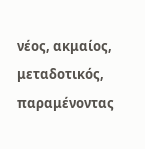νέος, ακμαίος, μεταδοτικός, παραμένοντας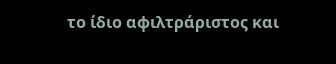το ίδιο αφιλτράριστος και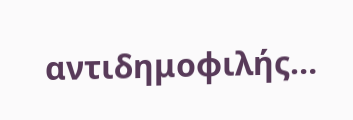αντιδημοφιλής…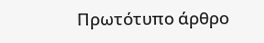Πρωτότυπο άρθρο